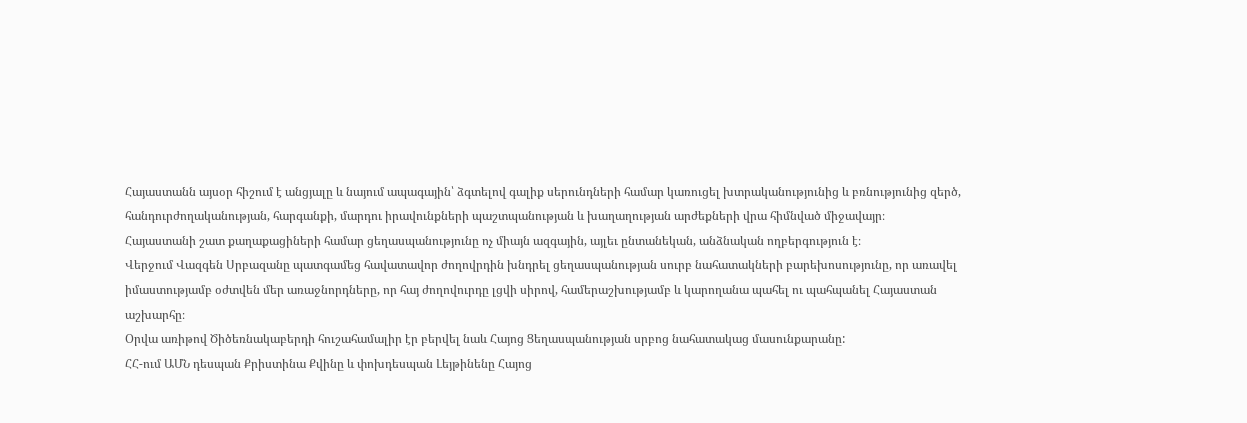Հայաստանն այսօր հիշում է անցյալը և նայում ապագային՝ ձգտելով գալիք սերունդների համար կառուցել խտրականությունից և բռնությունից զերծ, հանդուրժողականության, հարգանքի, մարդու իրավունքների պաշտպանության և խաղաղության արժեքների վրա հիմնված միջավայր։
Հայաստանի շատ քաղաքացիների համար ցեղասպանությունը ոչ միայն ազգային, այլեւ ընտանեկան, անձնական ողբերգություն է։
Վերջում Վազգեն Սրբազանը պատգամեց հավատավոր ժողովրդին խնդրել ցեղասպանության սուրբ նահատակների բարեխոսությունը, որ առավել իմաստությամբ օժտվեն մեր առաջնորդները, որ հայ ժողովուրդը լցվի սիրով, համերաշխությամբ և կարողանա պահել ու պահպանել Հայաստան աշխարհը։
Օրվա առիթով Ծիծեռնակաբերդի հուշահամալիր էր բերվել նաև Հայոց Ցեղասպանության սրբոց նահատակաց մասունքարանը:
ՀՀ-ում ԱՄՆ դեսպան Քրիստինա Քվինը և փոխդեսպան Լեյթինենը Հայոց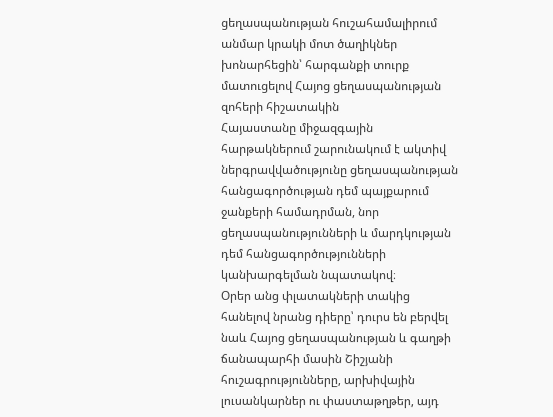ցեղասպանության հուշահամալիրում անմար կրակի մոտ ծաղիկներ խոնարհեցին՝ հարգանքի տուրք մատուցելով Հայոց ցեղասպանության զոհերի հիշատակին
Հայաստանը միջազգային հարթակներում շարունակում է ակտիվ ներգրավվածությունը ցեղասպանության հանցագործության դեմ պայքարում ջանքերի համադրման, նոր ցեղասպանությունների և մարդկության դեմ հանցագործությունների կանխարգելման նպատակով։
Օրեր անց փլատակների տակից հանելով նրանց դիերը՝ դուրս են բերվել նաև Հայոց ցեղասպանության և գաղթի ճանապարհի մասին Շիշյանի հուշագրությունները, արխիվային լուսանկարներ ու փաստաթղթեր, այդ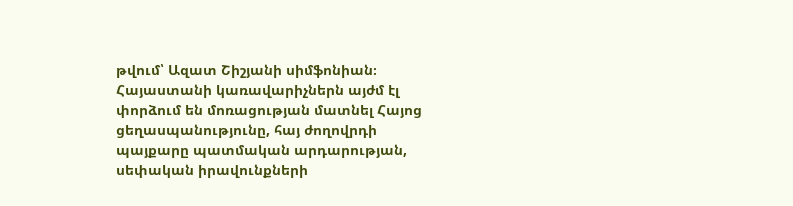թվում՝ Ազատ Շիշյանի սիմֆոնիան։
Հայաստանի կառավարիչներն այժմ էլ փորձում են մոռացության մատնել Հայոց ցեղասպանությունը, հայ ժողովրդի պայքարը պատմական արդարության, սեփական իրավունքների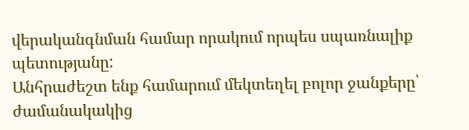վերականգնման համար որակում որպես սպառնալիք պետությանը:
Անհրաժեշտ ենք համարում մեկտեղել բոլոր ջանքերը՝ ժամանակակից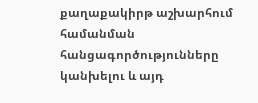քաղաքակիրթ աշխարհում համանման հանցագործությունները կանխելու և այդ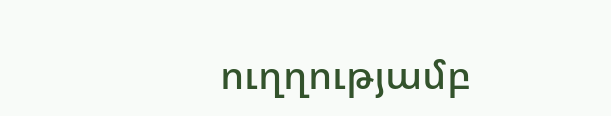ուղղությամբ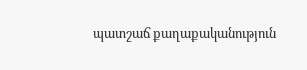պատշաճ քաղաքականություն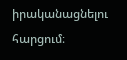իրականացնելու հարցում։